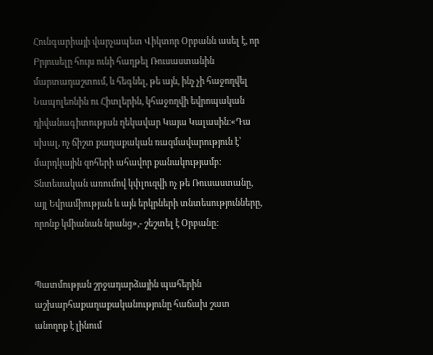Հունգարիայի վարչապետ Վիկտոր Օրբանն ասել է, որ Բրյուսելը հույս ունի հաղթել Ռուսաստանին մարտադաշտում, և հեգնել, թե այն, ինչ չի հաջողվել Նապոլեոնին ու Հիտլերին, կհաջողվի եվրոպական դիվանագիտության ղեկավար Կայա Կալասին։«Դա սխալ, ոչ ճիշտ քաղաքական ռազմավարություն է՝ մարդկային զոհերի ահավոր քանակությամբ: Տնտեսական առումով կփլուզվի ոչ թե Ռուսաստանը, այլ Եվրամիության և այն երկրների տնտեսությունները, որոնք կմիանան նրանց»,- շեշտել է Օրբանը:


Պատմության շրջադարձային պահերին աշխարհաքաղաքականությունը հաճախ շատ անողոք է լինում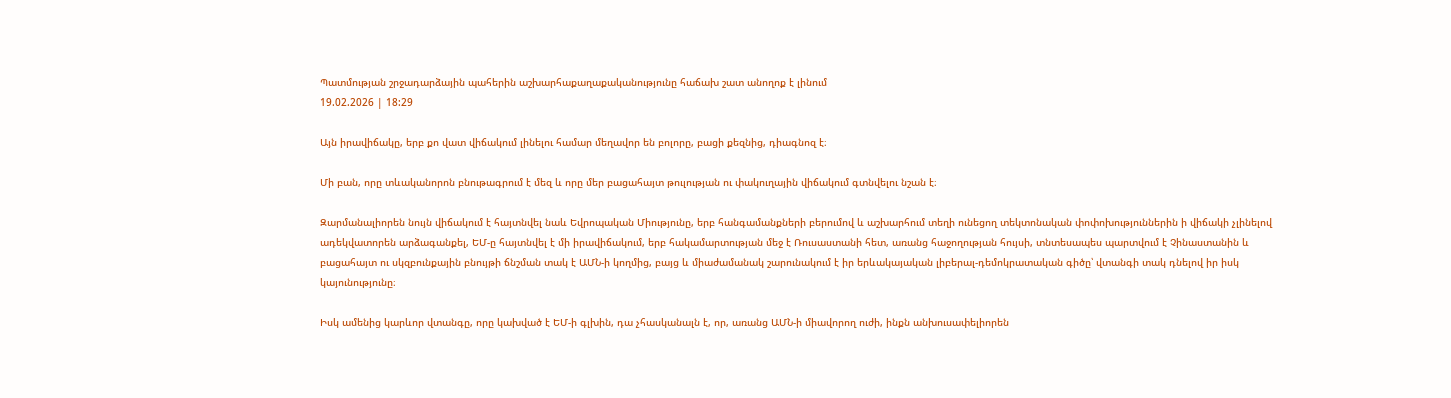Պատմության շրջադարձային պահերին աշխարհաքաղաքականությունը հաճախ շատ անողոք է լինում
19.02.2026 | 18:29

Այն իրավիճակը, երբ քո վատ վիճակում լինելու համար մեղավոր են բոլորը, բացի քեզնից, դիագնոզ է։

Մի բան, որը տևականորոն բնութագրում է մեզ և որը մեր բացահայտ թուլության ու փակուղային վիճակում գտնվելու նշան է։

Զարմանալիորեն նույն վիճակում է հայտնվել նաև Եվրոպական Միությունը, երբ հանգամանքների բերումով և աշխարհում տեղի ունեցող տեկտոնական փոփոխություններին ի վիճակի չլինելով ադեկվատորեն արձագանքել, ԵՄ-ը հայտնվել է մի իրավիճակում, երբ հակամարտության մեջ է Ռուսաստանի հետ, առանց հաջողության հույսի, տնտեսապես պարտվում է Չինաստանին և բացահայտ ու սկզբունքային բնույթի ճնշման տակ է ԱՄՆ-ի կողմից, բայց և միաժամանակ շարունակում է իր երևակայական լիբերալ-դեմոկրատական գիծը՝ վտանգի տակ դնելով իր իսկ կայունությունը։

Իսկ ամենից կարևոր վտանգը, որը կախված է ԵՄ-ի գլխին, դա չհասկանալն է, որ, առանց ԱՄՆ-ի միավորող ուժի, ինքն անխուսափելիորեն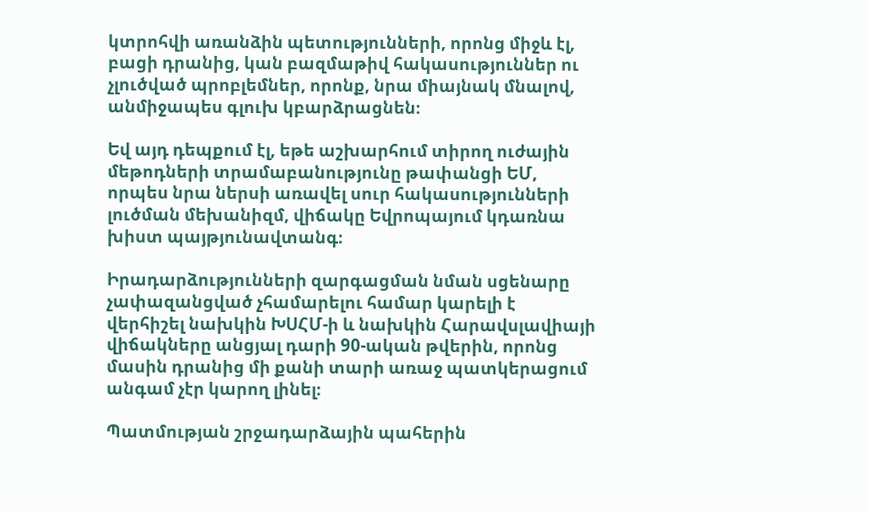կտրոհվի առանձին պետությունների, որոնց միջև էլ, բացի դրանից, կան բազմաթիվ հակասություններ ու չլուծված պրոբլեմներ, որոնք, նրա միայնակ մնալով, անմիջապես գլուխ կբարձրացնեն։

Եվ այդ դեպքում էլ, եթե աշխարհում տիրող ուժային մեթոդների տրամաբանությունը թափանցի ԵՄ, որպես նրա ներսի առավել սուր հակասությունների լուծման մեխանիզմ, վիճակը Եվրոպայում կդառնա խիստ պայթյունավտանգ։

Իրադարձությունների զարգացման նման սցենարը չափազանցված չհամարելու համար կարելի է վերհիշել նախկին ԽՍՀՄ-ի և նախկին Հարավսլավիայի վիճակները անցյալ դարի 90-ական թվերին, որոնց մասին դրանից մի քանի տարի առաջ պատկերացում անգամ չէր կարող լինել։

Պատմության շրջադարձային պահերին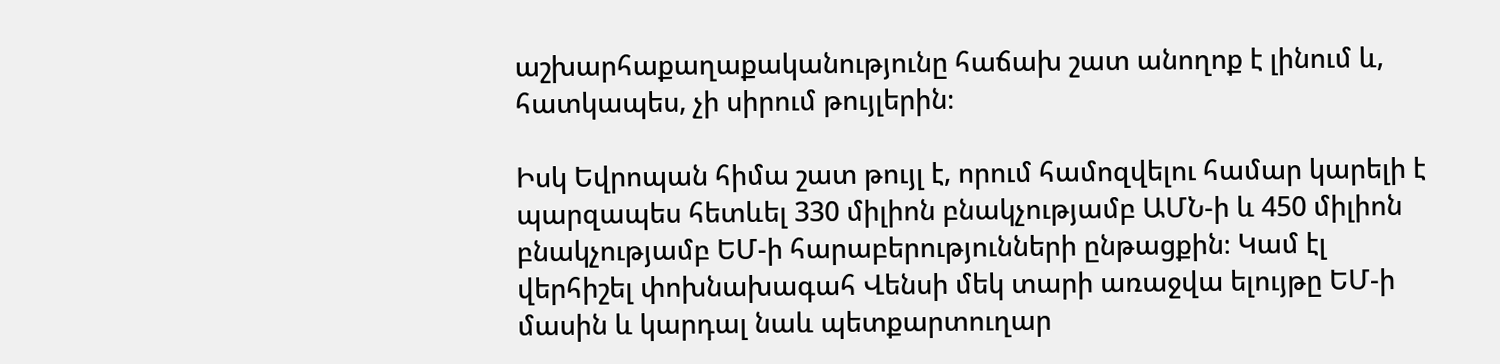աշխարհաքաղաքականությունը հաճախ շատ անողոք է լինում և, հատկապես, չի սիրում թույլերին։

Իսկ Եվրոպան հիմա շատ թույլ է, որում համոզվելու համար կարելի է պարզապես հետևել 330 միլիոն բնակչությամբ ԱՄՆ-ի և 450 միլիոն բնակչությամբ ԵՄ-ի հարաբերությունների ընթացքին։ Կամ էլ վերհիշել փոխնախագահ Վենսի մեկ տարի առաջվա ելույթը ԵՄ-ի մասին և կարդալ նաև պետքարտուղար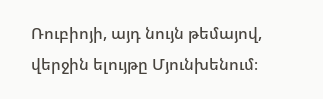Ռուբիոյի, այդ նույն թեմայով, վերջին ելույթը Մյունխենում։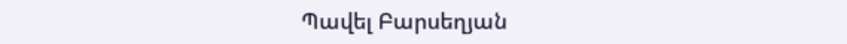Պավել Բարսեղյան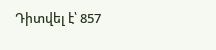Դիտվել է՝ 857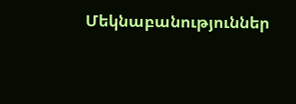Մեկնաբանություններ